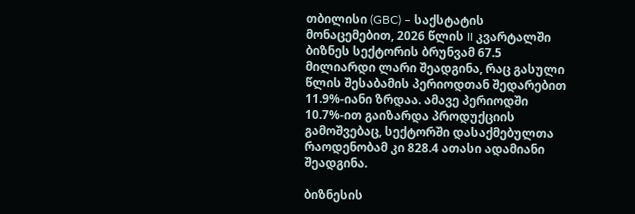თბილისი (GBC) – საქსტატის მონაცემებით, 2026 წლის II კვარტალში ბიზნეს სექტორის ბრუნვამ 67.5 მილიარდი ლარი შეადგინა, რაც გასული წლის შესაბამის პერიოდთან შედარებით 11.9%-იანი ზრდაა. ამავე პერიოდში 10.7%-ით გაიზარდა პროდუქციის გამოშვებაც, სექტორში დასაქმებულთა რაოდენობამ კი 828.4 ათასი ადამიანი შეადგინა.

ბიზნესის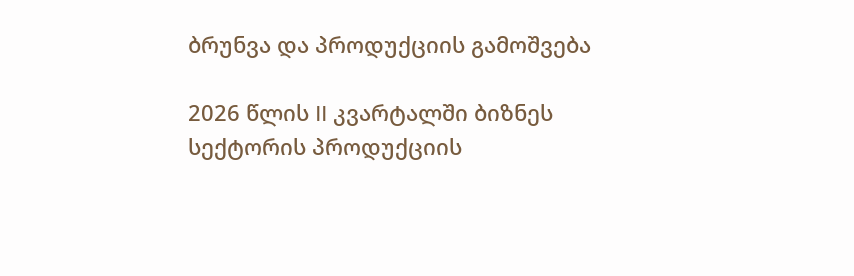ბრუნვა და პროდუქციის გამოშვება

2026 წლის II კვარტალში ბიზნეს სექტორის პროდუქციის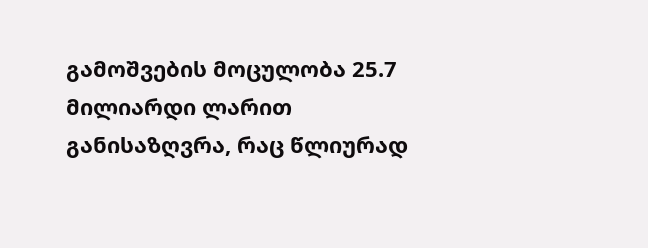გამოშვების მოცულობა 25.7 მილიარდი ლარით განისაზღვრა, რაც წლიურად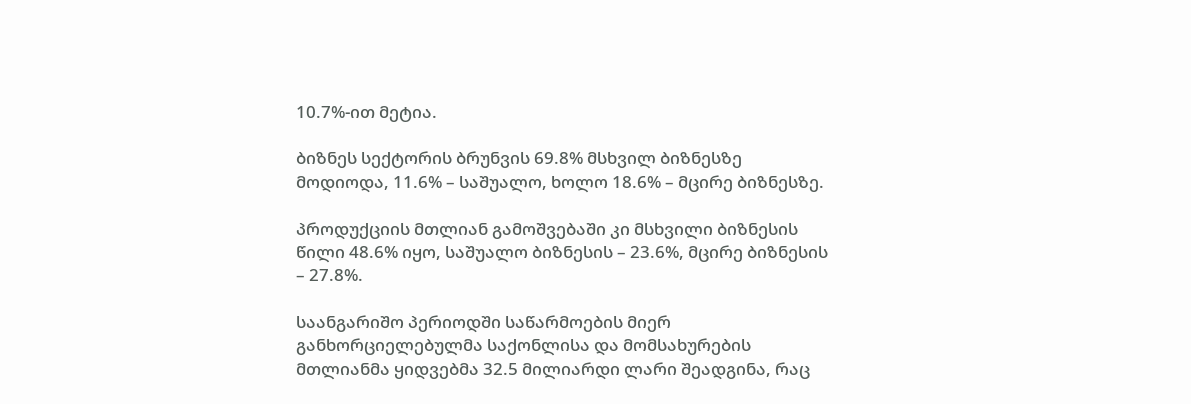10.7%-ით მეტია.

ბიზნეს სექტორის ბრუნვის 69.8% მსხვილ ბიზნესზე მოდიოდა, 11.6% – საშუალო, ხოლო 18.6% – მცირე ბიზნესზე.

პროდუქციის მთლიან გამოშვებაში კი მსხვილი ბიზნესის წილი 48.6% იყო, საშუალო ბიზნესის – 23.6%, მცირე ბიზნესის – 27.8%.

საანგარიშო პერიოდში საწარმოების მიერ განხორციელებულმა საქონლისა და მომსახურების მთლიანმა ყიდვებმა 32.5 მილიარდი ლარი შეადგინა, რაც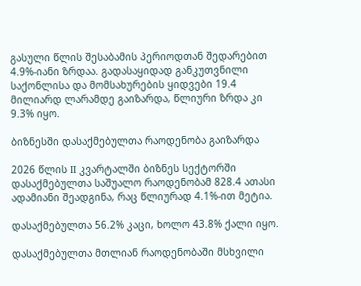გასული წლის შესაბამის პერიოდთან შედარებით 4.9%-იანი ზრდაა. გადასაყიდად განკუთვნილი საქონლისა და მომსახურების ყიდვები 19.4 მილიარდ ლარამდე გაიზარდა, წლიური ზრდა კი 9.3% იყო.

ბიზნესში დასაქმებულთა რაოდენობა გაიზარდა

2026 წლის II კვარტალში ბიზნეს სექტორში დასაქმებულთა საშუალო რაოდენობამ 828.4 ათასი ადამიანი შეადგინა, რაც წლიურად 4.1%-ით მეტია.

დასაქმებულთა 56.2% კაცი, ხოლო 43.8% ქალი იყო.

დასაქმებულთა მთლიან რაოდენობაში მსხვილი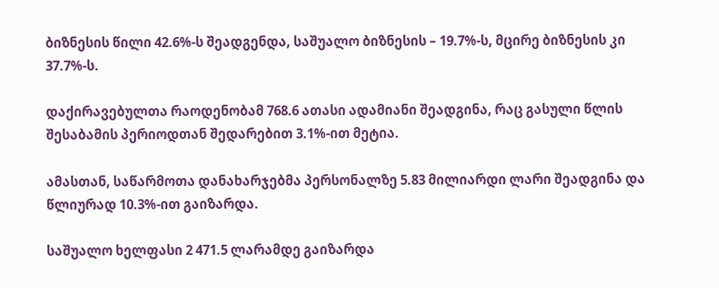ბიზნესის წილი 42.6%-ს შეადგენდა, საშუალო ბიზნესის – 19.7%-ს, მცირე ბიზნესის კი 37.7%-ს.

დაქირავებულთა რაოდენობამ 768.6 ათასი ადამიანი შეადგინა, რაც გასული წლის შესაბამის პერიოდთან შედარებით 3.1%-ით მეტია.

ამასთან, საწარმოთა დანახარჯებმა პერსონალზე 5.83 მილიარდი ლარი შეადგინა და წლიურად 10.3%-ით გაიზარდა.

საშუალო ხელფასი 2 471.5 ლარამდე გაიზარდა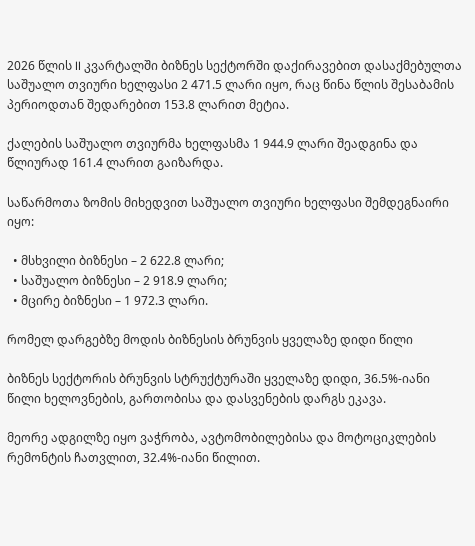2026 წლის II კვარტალში ბიზნეს სექტორში დაქირავებით დასაქმებულთა საშუალო თვიური ხელფასი 2 471.5 ლარი იყო, რაც წინა წლის შესაბამის პერიოდთან შედარებით 153.8 ლარით მეტია.

ქალების საშუალო თვიურმა ხელფასმა 1 944.9 ლარი შეადგინა და წლიურად 161.4 ლარით გაიზარდა.

საწარმოთა ზომის მიხედვით საშუალო თვიური ხელფასი შემდეგნაირი იყო:

  • მსხვილი ბიზნესი – 2 622.8 ლარი;
  • საშუალო ბიზნესი – 2 918.9 ლარი;
  • მცირე ბიზნესი – 1 972.3 ლარი.

რომელ დარგებზე მოდის ბიზნესის ბრუნვის ყველაზე დიდი წილი

ბიზნეს სექტორის ბრუნვის სტრუქტურაში ყველაზე დიდი, 36.5%-იანი წილი ხელოვნების, გართობისა და დასვენების დარგს ეკავა.

მეორე ადგილზე იყო ვაჭრობა, ავტომობილებისა და მოტოციკლების რემონტის ჩათვლით, 32.4%-იანი წილით.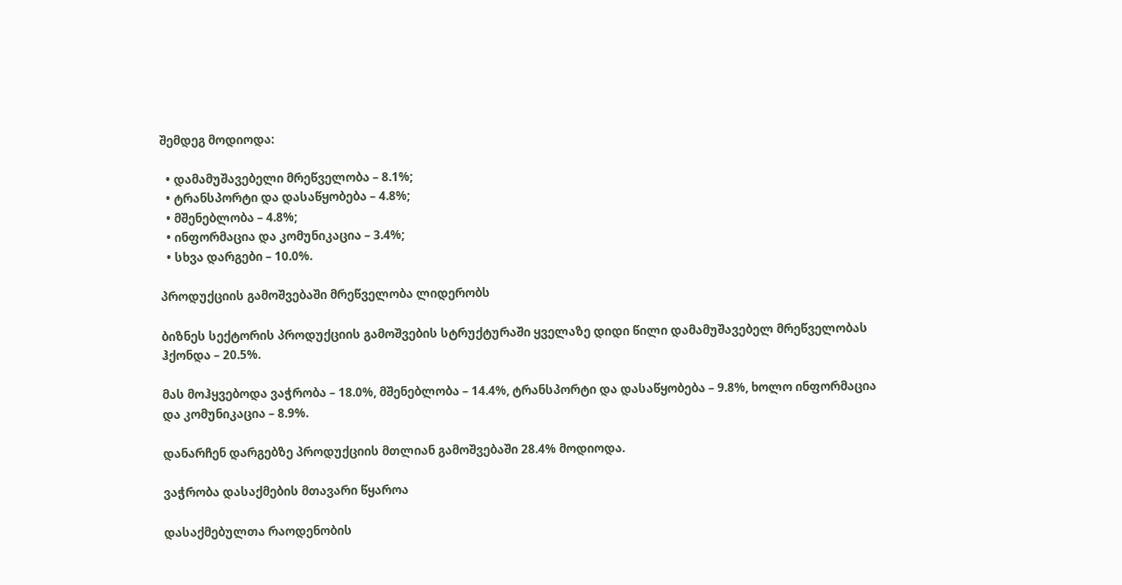შემდეგ მოდიოდა:

  • დამამუშავებელი მრეწველობა – 8.1%;
  • ტრანსპორტი და დასაწყობება – 4.8%;
  • მშენებლობა – 4.8%;
  • ინფორმაცია და კომუნიკაცია – 3.4%;
  • სხვა დარგები – 10.0%.

პროდუქციის გამოშვებაში მრეწველობა ლიდერობს

ბიზნეს სექტორის პროდუქციის გამოშვების სტრუქტურაში ყველაზე დიდი წილი დამამუშავებელ მრეწველობას ჰქონდა – 20.5%.

მას მოჰყვებოდა ვაჭრობა – 18.0%, მშენებლობა – 14.4%, ტრანსპორტი და დასაწყობება – 9.8%, ხოლო ინფორმაცია და კომუნიკაცია – 8.9%.

დანარჩენ დარგებზე პროდუქციის მთლიან გამოშვებაში 28.4% მოდიოდა.

ვაჭრობა დასაქმების მთავარი წყაროა

დასაქმებულთა რაოდენობის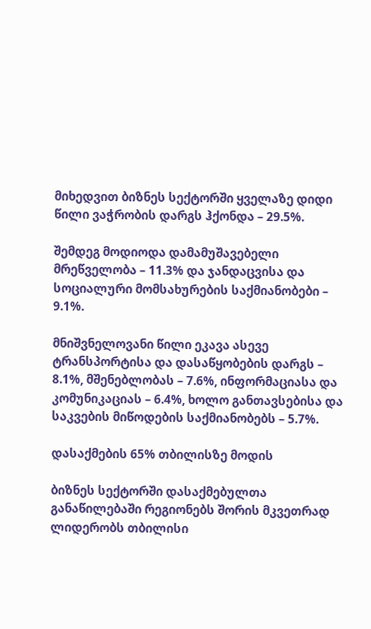მიხედვით ბიზნეს სექტორში ყველაზე დიდი წილი ვაჭრობის დარგს ჰქონდა – 29.5%.

შემდეგ მოდიოდა დამამუშავებელი მრეწველობა – 11.3% და ჯანდაცვისა და სოციალური მომსახურების საქმიანობები – 9.1%.

მნიშვნელოვანი წილი ეკავა ასევე ტრანსპორტისა და დასაწყობების დარგს – 8.1%, მშენებლობას – 7.6%, ინფორმაციასა და კომუნიკაციას – 6.4%, ხოლო განთავსებისა და საკვების მიწოდების საქმიანობებს – 5.7%.

დასაქმების 65% თბილისზე მოდის

ბიზნეს სექტორში დასაქმებულთა განაწილებაში რეგიონებს შორის მკვეთრად ლიდერობს თბილისი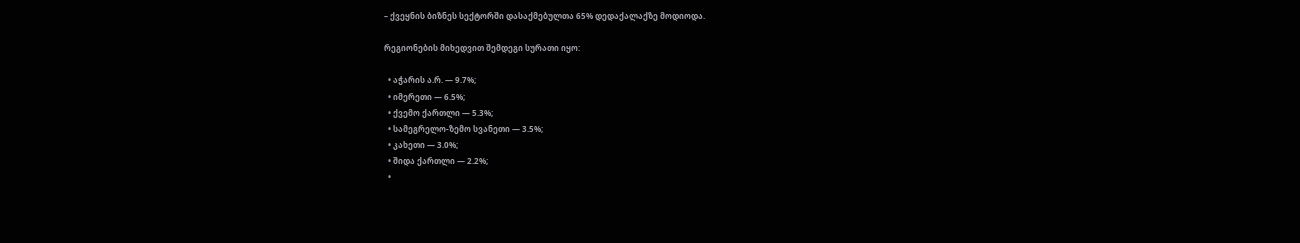– ქვეყნის ბიზნეს სექტორში დასაქმებულთა 65% დედაქალაქზე მოდიოდა.

რეგიონების მიხედვით შემდეგი სურათი იყო:

  • აჭარის ა.რ. — 9.7%;
  • იმერეთი — 6.5%;
  • ქვემო ქართლი — 5.3%;
  • სამეგრელო-ზემო სვანეთი — 3.5%;
  • კახეთი — 3.0%;
  • შიდა ქართლი — 2.2%;
  •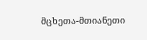მცხეთა-მთიანეთი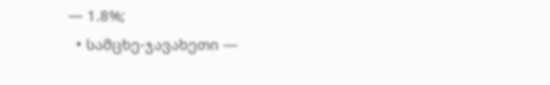— 1.8%;
  • სამცხე-ჯავახეთი —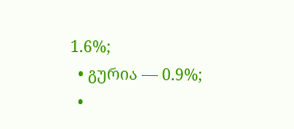1.6%;
  • გურია — 0.9%;
  •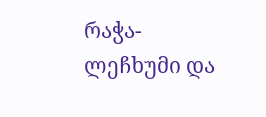რაჭა-ლეჩხუმი და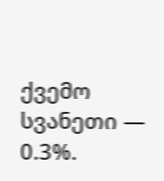ქვემო სვანეთი — 0.3%.